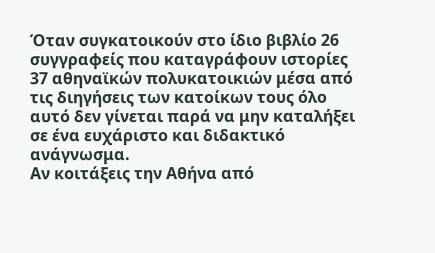Όταν συγκατοικούν στο ίδιο βιβλίο 26 συγγραφείς που καταγράφουν ιστορίες 37 αθηναϊκών πολυκατοικιών μέσα από τις διηγήσεις των κατοίκων τους όλο αυτό δεν γίνεται παρά να μην καταλήξει σε ένα ευχάριστο και διδακτικό ανάγνωσμα.
Αν κοιτάξεις την Αθήνα από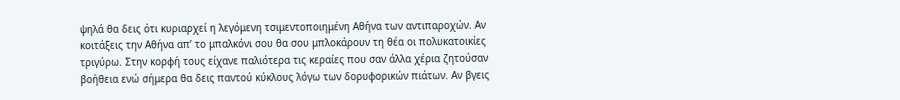ψηλά θα δεις ότι κυριαρχεί η λεγόμενη τσιμεντοποιημένη Αθήνα των αντιπαροχών. Αν κοιτάξεις την Αθήνα απ’ το μπαλκόνι σου θα σου μπλοκάρουν τη θέα οι πολυκατοικίες τριγύρω. Στην κορφή τους είχανε παλιότερα τις κεραίες που σαν άλλα χέρια ζητούσαν βοήθεια ενώ σήμερα θα δεις παντού κύκλους λόγω των δορυφορικών πιάτων. Αν βγεις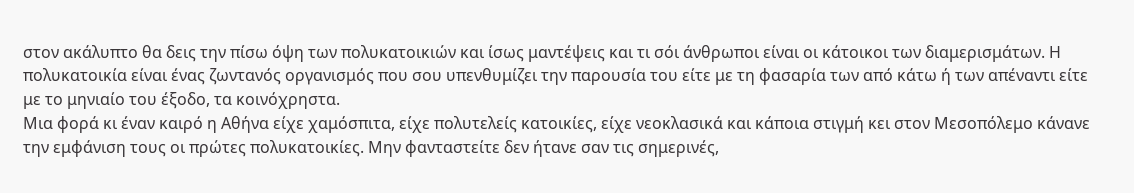στον ακάλυπτο θα δεις την πίσω όψη των πολυκατοικιών και ίσως μαντέψεις και τι σόι άνθρωποι είναι οι κάτοικοι των διαμερισμάτων. Η πολυκατοικία είναι ένας ζωντανός οργανισμός που σου υπενθυμίζει την παρουσία του είτε με τη φασαρία των από κάτω ή των απέναντι είτε με το μηνιαίο του έξοδο, τα κοινόχρηστα.
Μια φορά κι έναν καιρό η Αθήνα είχε χαμόσπιτα, είχε πολυτελείς κατοικίες, είχε νεοκλασικά και κάποια στιγμή κει στον Μεσοπόλεμο κάνανε την εμφάνιση τους οι πρώτες πολυκατοικίες. Μην φανταστείτε δεν ήτανε σαν τις σημερινές,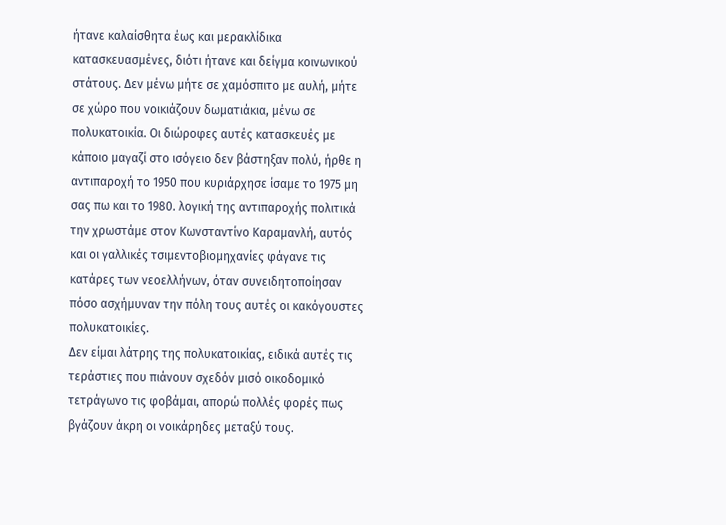ήτανε καλαίσθητα έως και μερακλίδικα κατασκευασμένες, διότι ήτανε και δείγμα κοινωνικού στάτους. Δεν μένω μήτε σε χαμόσπιτο με αυλή, μήτε σε χώρο που νοικιάζουν δωματιάκια, μένω σε πολυκατοικία. Οι διώροφες αυτές κατασκευές με κάποιο μαγαζί στο ισόγειο δεν βάστηξαν πολύ, ήρθε η αντιπαροχή το 1950 που κυριάρχησε ίσαμε το 1975 μη σας πω και το 1980. λογική της αντιπαροχής πολιτικά την χρωστάμε στον Κωνσταντίνο Καραμανλή, αυτός και οι γαλλικές τσιμεντοβιομηχανίες φάγανε τις κατάρες των νεοελλήνων, όταν συνειδητοποίησαν πόσο ασχήμυναν την πόλη τους αυτές οι κακόγουστες πολυκατοικίες.
Δεν είμαι λάτρης της πολυκατοικίας, ειδικά αυτές τις τεράστιες που πιάνουν σχεδόν μισό οικοδομικό τετράγωνο τις φοβάμαι, απορώ πολλές φορές πως βγάζουν άκρη οι νοικάρηδες μεταξύ τους.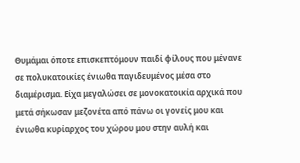Θυμάμαι όποτε επισκεπτόμουν παιδί φίλους που μένανε σε πολυκατοικίες ένιωθα παγιδευμένος μέσα στο διαμέρισμα. Είχα μεγαλώσει σε μονοκατοικία αρχικά που μετά σήκωσαν μεζονέτα από πάνω οι γονείς μου και ένιωθα κυρίαρχος του χώρου μου στην αυλή και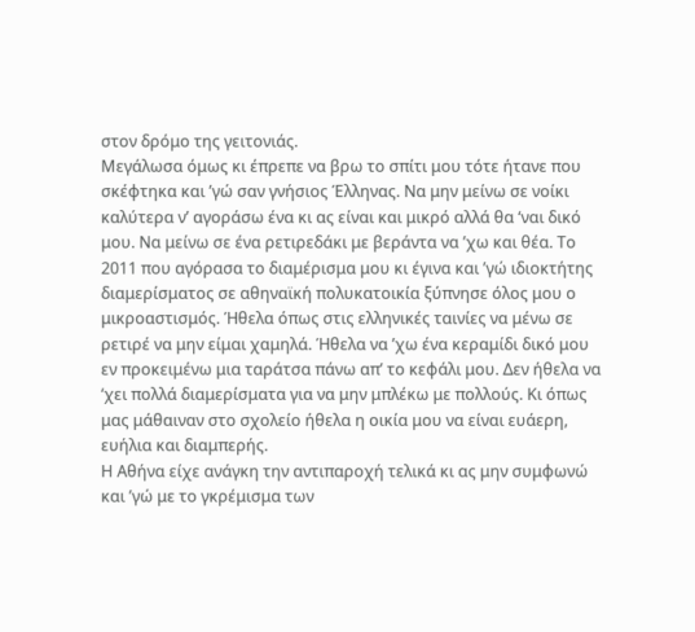στον δρόμο της γειτονιάς.
Μεγάλωσα όμως κι έπρεπε να βρω το σπίτι μου τότε ήτανε που σκέφτηκα και ’γώ σαν γνήσιος Έλληνας. Να μην μείνω σε νοίκι καλύτερα ν’ αγοράσω ένα κι ας είναι και μικρό αλλά θα ‘ναι δικό μου. Να μείνω σε ένα ρετιρεδάκι με βεράντα να ’χω και θέα. Το 2011 που αγόρασα το διαμέρισμα μου κι έγινα και ’γώ ιδιοκτήτης διαμερίσματος σε αθηναϊκή πολυκατοικία ξύπνησε όλος μου ο μικροαστισμός. Ήθελα όπως στις ελληνικές ταινίες να μένω σε ρετιρέ να μην είμαι χαμηλά. Ήθελα να ’χω ένα κεραμίδι δικό μου εν προκειμένω μια ταράτσα πάνω απ’ το κεφάλι μου. Δεν ήθελα να ‘χει πολλά διαμερίσματα για να μην μπλέκω με πολλούς. Κι όπως μας μάθαιναν στο σχολείο ήθελα η οικία μου να είναι ευάερη, ευήλια και διαμπερής.
Η Αθήνα είχε ανάγκη την αντιπαροχή τελικά κι ας μην συμφωνώ και ’γώ με το γκρέμισμα των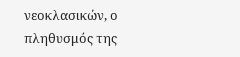νεοκλασικών, ο πληθυσμός της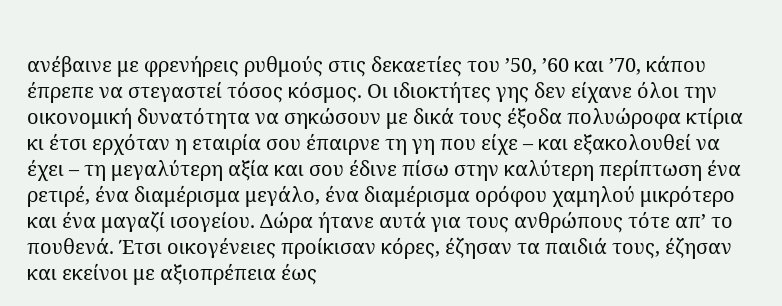ανέβαινε με φρενήρεις ρυθμούς στις δεκαετίες του ’50, ’60 και ’70, κάπου έπρεπε να στεγαστεί τόσος κόσμος. Οι ιδιοκτήτες γης δεν είχανε όλοι την οικονομική δυνατότητα να σηκώσουν με δικά τους έξοδα πολυώροφα κτίρια κι έτσι ερχόταν η εταιρία σου έπαιρνε τη γη που είχε – και εξακολουθεί να έχει – τη μεγαλύτερη αξία και σου έδινε πίσω στην καλύτερη περίπτωση ένα ρετιρέ, ένα διαμέρισμα μεγάλο, ένα διαμέρισμα ορόφου χαμηλού μικρότερο και ένα μαγαζί ισογείου. Δώρα ήτανε αυτά για τους ανθρώπους τότε απ’ το πουθενά. Έτσι οικογένειες προίκισαν κόρες, έζησαν τα παιδιά τους, έζησαν και εκείνοι με αξιοπρέπεια έως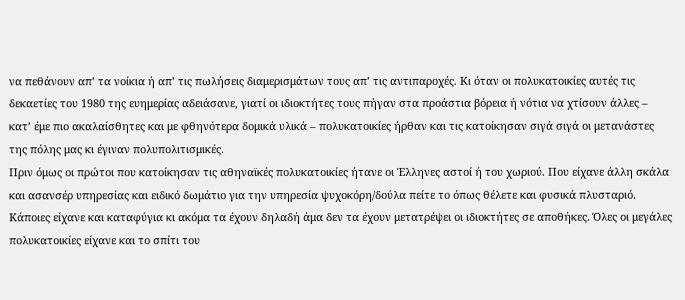να πεθάνουν απ’ τα νοίκια ή απ’ τις πωλήσεις διαμερισμάτων τους απ’ τις αντιπαροχές. Κι όταν οι πολυκατοικίες αυτές τις δεκαετίες του 1980 της ευημερίας αδειάσανε, γιατί οι ιδιοκτήτες τους πήγαν στα προάστια βόρεια ή νότια να χτίσουν άλλες – κατ’ έμε πιο ακαλαίσθητες και με φθηνότερα δομικά υλικά – πολυκατοικίες ήρθαν και τις κατοίκησαν σιγά σιγά οι μετανάστες της πόλης μας κι έγιναν πολυπολιτισμικές.
Πριν όμως οι πρώτοι που κατοίκησαν τις αθηναϊκές πολυκατοικίες ήτανε οι Έλληνες αστοί ή του χωριού. Που είχανε άλλη σκάλα και ασανσέρ υπηρεσίας και ειδικό δωμάτιο για την υπηρεσία ψυχοκόρη/δούλα πείτε το όπως θέλετε και φυσικά πλυσταριό. Κάποιες είχανε και καταφύγια κι ακόμα τα έχουν δηλαδή άμα δεν τα έχουν μετατρέψει οι ιδιοκτήτες σε αποθήκες. Όλες οι μεγάλες πολυκατοικίες είχανε και το σπίτι του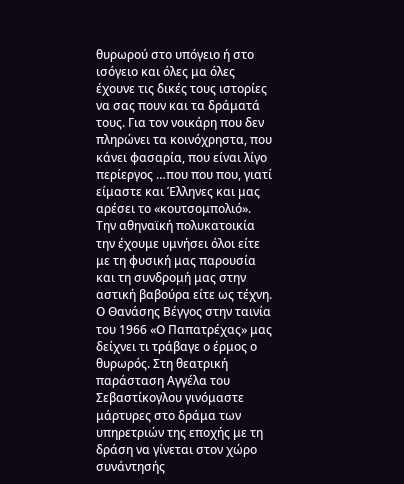θυρωρού στο υπόγειο ή στο ισόγειο και όλες μα όλες έχουνε τις δικές τους ιστορίες να σας πουν και τα δράματά τους. Για τον νοικάρη που δεν πληρώνει τα κοινόχρηστα, που κάνει φασαρία, που είναι λίγο περίεργος …που που που, γιατί είμαστε και Έλληνες και μας αρέσει το «κουτσομπολιό».
Την αθηναϊκή πολυκατοικία την έχουμε υμνήσει όλοι είτε με τη φυσική μας παρουσία και τη συνδρομή μας στην αστική βαβούρα είτε ως τέχνη. Ο Θανάσης Βέγγος στην ταινία του 1966 «Ο Παπατρέχας» μας δείχνει τι τράβαγε ο έρμος ο θυρωρός. Στη θεατρική παράσταση Αγγέλα του Σεβαστίκογλου γινόμαστε μάρτυρες στο δράμα των υπηρετριών της εποχής με τη δράση να γίνεται στον χώρο συνάντησής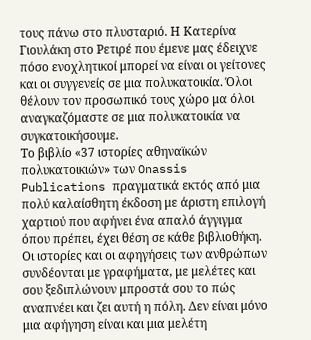τους πάνω στο πλυσταριό. Η Κατερίνα Γιουλάκη στο Ρετιρέ που έμενε μας έδειχνε πόσο ενοχλητικοί μπορεί να είναι οι γείτονες και οι συγγενείς σε μια πολυκατοικία. Όλοι θέλουν τον προσωπικό τους χώρο μα όλοι αναγκαζόμαστε σε μια πολυκατοικία να συγκατοικήσουμε.
Το βιβλίο «37 ιστορίες αθηναϊκών πολυκατοικιών» των Onassis Publications πραγματικά εκτός από μια πολύ καλαίσθητη έκδοση με άριστη επιλογή χαρτιού που αφήνει ένα απαλό άγγιγμα όπου πρέπει, έχει θέση σε κάθε βιβλιοθήκη. Οι ιστορίες και οι αφηγήσεις των ανθρώπων συνδέονται με γραφήματα, με μελέτες και σου ξεδιπλώνουν μπροστά σου το πώς αναπνέει και ζει αυτή η πόλη. Δεν είναι μόνο μια αφήγηση είναι και μια μελέτη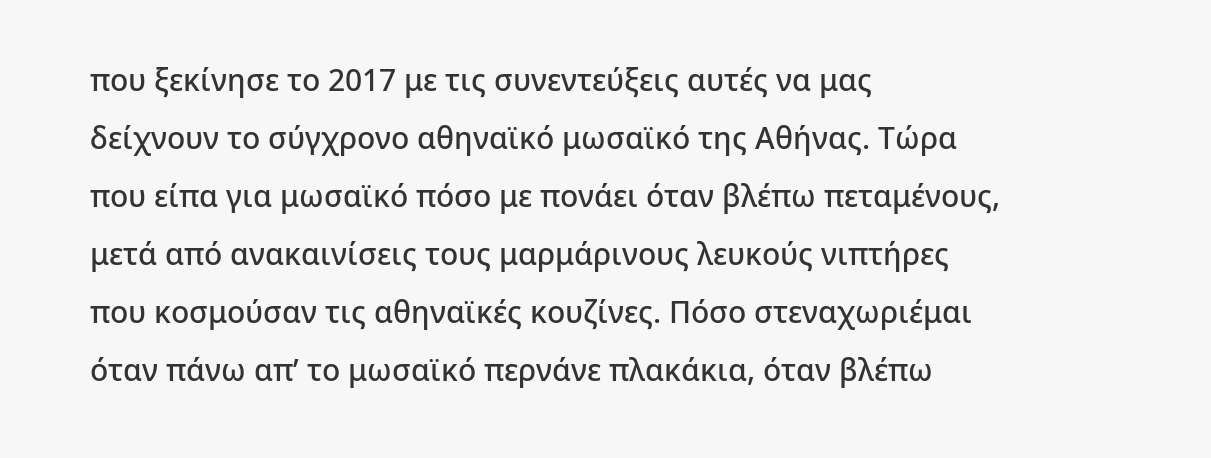που ξεκίνησε το 2017 με τις συνεντεύξεις αυτές να μας δείχνουν το σύγχρονο αθηναϊκό μωσαϊκό της Αθήνας. Τώρα που είπα για μωσαϊκό πόσο με πονάει όταν βλέπω πεταμένους, μετά από ανακαινίσεις τους μαρμάρινους λευκούς νιπτήρες που κοσμούσαν τις αθηναϊκές κουζίνες. Πόσο στεναχωριέμαι όταν πάνω απ’ το μωσαϊκό περνάνε πλακάκια, όταν βλέπω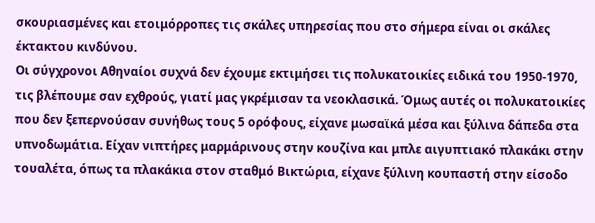σκουριασμένες και ετοιμόρροπες τις σκάλες υπηρεσίας που στο σήμερα είναι οι σκάλες έκτακτου κινδύνου.
Οι σύγχρονοι Αθηναίοι συχνά δεν έχουμε εκτιμήσει τις πολυκατοικίες ειδικά του 1950-1970, τις βλέπουμε σαν εχθρούς, γιατί μας γκρέμισαν τα νεοκλασικά. Όμως αυτές οι πολυκατοικίες που δεν ξεπερνούσαν συνήθως τους 5 ορόφους, είχανε μωσαϊκά μέσα και ξύλινα δάπεδα στα υπνοδωμάτια. Είχαν νιπτήρες μαρμάρινους στην κουζίνα και μπλε αιγυπτιακό πλακάκι στην τουαλέτα, όπως τα πλακάκια στον σταθμό Βικτώρια, είχανε ξύλινη κουπαστή στην είσοδο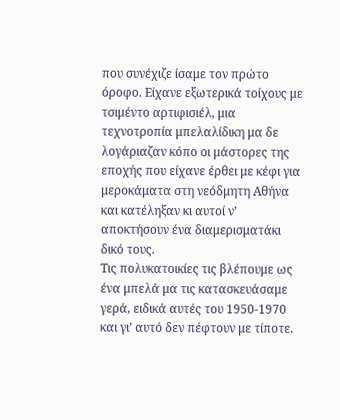που συνέχιζε ίσαμε τον πρώτο όροφο. Είχανε εξωτερικά τοίχους με τσιμέντο αρτιφισιέλ, μια τεχνοτροπία μπελαλίδικη μα δε λογάριαζαν κόπο οι μάστορες της εποχής που είχανε έρθει με κέφι για μεροκάματα στη νεόδμητη Αθήνα και κατέληξαν κι αυτοί ν’ αποκτήσουν ένα διαμερισματάκι δικό τους.
Τις πολυκατοικίες τις βλέπουμε ως ένα μπελά μα τις κατασκευάσαμε γερά, ειδικά αυτές του 1950-1970 και γι’ αυτό δεν πέφτουν με τίποτε.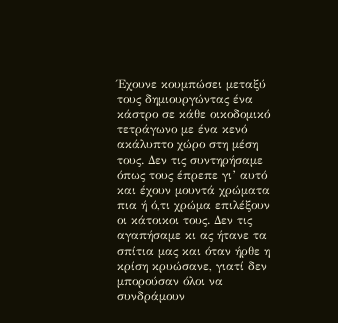Έχουνε κουμπώσει μεταξύ τους δημιουργώντας ένα κάστρο σε κάθε οικοδομικό τετράγωνο με ένα κενό ακάλυπτο χώρο στη μέση τους. Δεν τις συντηρήσαμε όπως τους έπρεπε γι’ αυτό και έχουν μουντά χρώματα πια ή ό,τι χρώμα επιλέξουν οι κάτοικοι τους. Δεν τις αγαπήσαμε κι ας ήτανε τα σπίτια μας και όταν ήρθε η κρίση κρυώσανε, γιατί δεν μπορούσαν όλοι να συνδράμουν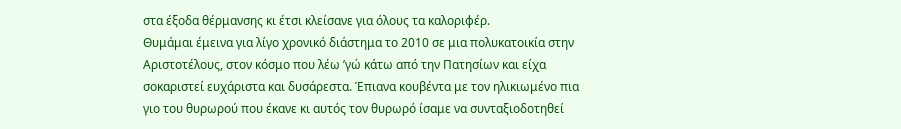στα έξοδα θέρμανσης κι έτσι κλείσανε για όλους τα καλοριφέρ.
Θυμάμαι έμεινα για λίγο χρονικό διάστημα το 2010 σε μια πολυκατοικία στην Αριστοτέλους, στον κόσμο που λέω ’γώ κάτω από την Πατησίων και είχα σοκαριστεί ευχάριστα και δυσάρεστα. Έπιανα κουβέντα με τον ηλικιωμένο πια γιο του θυρωρού που έκανε κι αυτός τον θυρωρό ίσαμε να συνταξιοδοτηθεί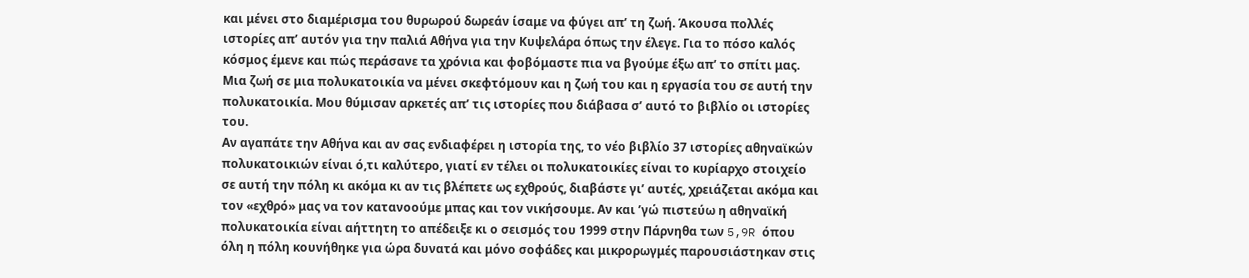και μένει στο διαμέρισμα του θυρωρού δωρεάν ίσαμε να φύγει απ’ τη ζωή. Άκουσα πολλές ιστορίες απ’ αυτόν για την παλιά Αθήνα για την Κυψελάρα όπως την έλεγε. Για το πόσο καλός κόσμος έμενε και πώς περάσανε τα χρόνια και φοβόμαστε πια να βγούμε έξω απ’ το σπίτι μας. Μια ζωή σε μια πολυκατοικία να μένει σκεφτόμουν και η ζωή του και η εργασία του σε αυτή την πολυκατοικία. Μου θύμισαν αρκετές απ’ τις ιστορίες που διάβασα σ’ αυτό το βιβλίο οι ιστορίες του.
Αν αγαπάτε την Αθήνα και αν σας ενδιαφέρει η ιστορία της, το νέο βιβλίο 37 ιστορίες αθηναϊκών πολυκατοικιών είναι ό,τι καλύτερο, γιατί εν τέλει οι πολυκατοικίες είναι το κυρίαρχο στοιχείο σε αυτή την πόλη κι ακόμα κι αν τις βλέπετε ως εχθρούς, διαβάστε γι’ αυτές, χρειάζεται ακόμα και τον «εχθρό» μας να τον κατανοούμε μπας και τον νικήσουμε. Αν και ’γώ πιστεύω η αθηναϊκή πολυκατοικία είναι αήττητη το απέδειξε κι ο σεισμός του 1999 στην Πάρνηθα των 5,9R όπου όλη η πόλη κουνήθηκε για ώρα δυνατά και μόνο σοφάδες και μικρορωγμές παρουσιάστηκαν στις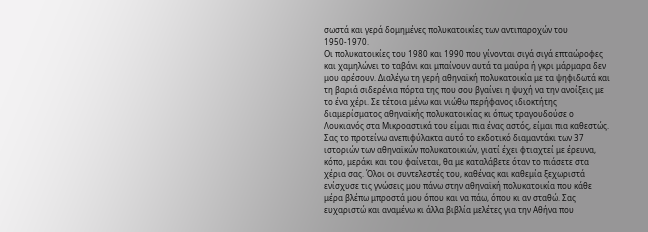σωστά και γερά δομημένες πολυκατοικίες των αντιπαροχών του 1950-1970.
Οι πολυκατοικίες του 1980 και 1990 που γίνονται σιγά σιγά επταώροφες και χαμηλώνει το ταβάνι και μπαίνουν αυτά τα μαύρα ή γκρι μάρμαρα δεν μου αρέσουν. Διαλέγω τη γερή αθηναϊκή πολυκατοικία με τα ψηφιδωτά και τη βαριά σιδερένια πόρτα της που σου βγαίνει η ψυχή να την ανοίξεις με το ένα χέρι. Σε τέτοια μένω και νιώθω περήφανος ιδιοκτήτης διαμερίσματος αθηναϊκής πολυκατοικίας κι όπως τραγουδούσε ο Λουκιανός στα Μικροαστικά του είμαι πια ένας αστός, είμαι πια καθεστώς.
Σας το προτείνω ανεπιφύλακτα αυτό το εκδοτικό διαμαντάκι των 37 ιστοριών των αθηναϊκών πολυκατοικιών, γιατί έχει φτιαχτεί με έρευνα, κόπο, μεράκι και του φαίνεται, θα με καταλάβετε όταν το πιάσετε στα χέρια σας. Όλοι οι συντελεστές του, καθένας και καθεμία ξεχωριστά ενίσχυσε τις γνώσεις μου πάνω στην αθηναϊκή πολυκατοικία που κάθε μέρα βλέπω μπροστά μου όπου και να πάω, όπου κι αν σταθώ. Σας ευχαριστώ και αναμένω κι άλλα βιβλία μελέτες για την Αθήνα που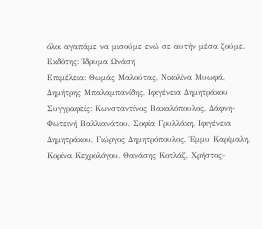όλοι αγαπάμε να μισούμε ενώ σε αυτήν μέσα ζούμε.
Εκδότης: Ίδρυμα Ωνάση
Επιμέλεια: Θωμάς Μαλούτας, Νικολίνα Μυωφά, Δημήτρης Μπαλαμπανίδης, Ιφιγένεια Δημητράκου
Συγγραφείς: Κωνσταντίνος Βακαλόπουλος, Δάφνη-Φωτεινή Βαλλιανάτου, Σοφία Γρυλλάκη, Ιφιγένεια Δημητράκου, Γιώργος Δημητρόπουλος, Έμμυ Καρίμαλη, Κορίνα Κεχρολόγου, Θανάσης Κοτλάζ, Χρήστος-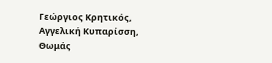Γεώργιος Κρητικός, Αγγελική Κυπαρίσση, Θωμάς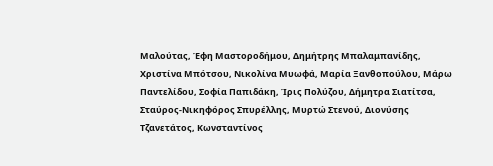Μαλούτας, Έφη Μαστοροδήμου, Δημήτρης Μπαλαμπανίδης, Χριστίνα Μπότσου, Νικολίνα Μυωφά, Μαρία Ξανθοπούλου, Μάρω Παντελίδου, Σοφία Παπιδάκη, Ίρις Πολύζου, Δήμητρα Σιατίτσα, Σταύρος-Νικηφόρος Σπυρέλλης, Μυρτώ Στενού, Διονύσης Τζανετάτος, Κωνσταντίνος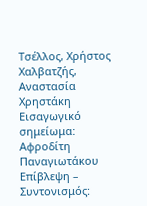Τσέλλος, Χρήστος Χαλβατζής, Αναστασία Χρηστάκη
Εισαγωγικό σημείωμα: Αφροδίτη Παναγιωτάκου
Επίβλεψη – Συντονισμός: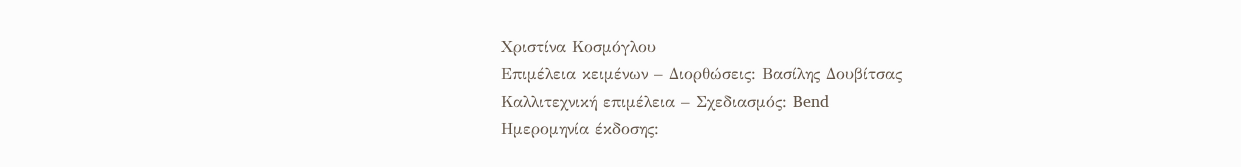Χριστίνα Κοσμόγλου
Επιμέλεια κειμένων – Διορθώσεις: Βασίλης Δουβίτσας
Καλλιτεχνική επιμέλεια – Σχεδιασμός: Bend
Ημερομηνία έκδοσης: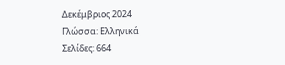Δεκέμβριος 2024
Γλώσσα: Ελληνικά
Σελίδες: 664